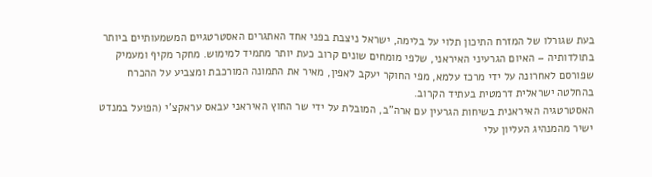בעת שגורלו של המזרח התיכון תלוי על בלימה, ישראל ניצבת בפני אחד האתגרים האסטרטגיים המשמעותיים ביותר בתולדותיה – האיום הגרעיני האיראני, שלפי מומחים שונים קרוב כעת יותר מתמיד למימוש. מחקר מקיף ומעמיק שפורסם לאחרונה על ידי מרכז עלמא, מפי החוקר יעקב לאפין, מאיר את התמונה המורכבת ומצביע על ההכרח בהחלטה ישראלית דרמטית בעתיד הקרוב.
האסטרטגיה האיראנית בשיחות הגרעין עם ארה"ב, המובלת על ידי שר החוץ האיראני עבאס עראקצ'י (הפועל במנדט ישיר מהמנהיג העליון עלי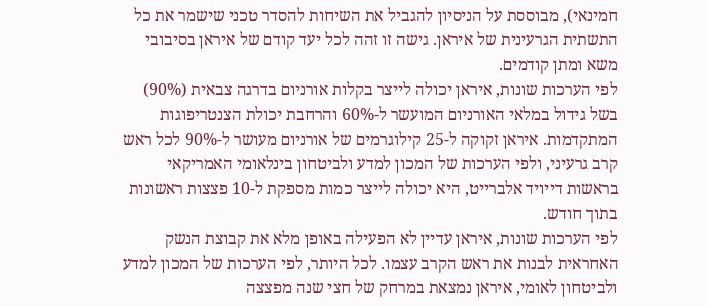חמינאי), מבוססת על הניסיון להגביל את השיחות להסדר טכני שישמר את כל התשתית הגרעינית של איראן. גישה זו זהה לכל יעד קודם של איראן בסיבובי משא ומתן קודמים.
לפי הערכות שונות, איראן יכולה לייצר בקלות אורניום בדרגה צבאית (90%) בשל גידול במלאי האורניום המועשר ל-60% והרחבת יכולת הצנטריפוגות המתקדמות. איראן זקוקה ל-25 קילוגרמים של אורניום מעושר ל-90% לכל ראש קרב גרעיני, ולפי הערכות של המכון למדע ולביטחון בינלאומי האמריקאי בראשות דייויד אלברייט, היא יכולה לייצר כמות מספקת ל-10 פצצות ראשונות בתוך חודש.
לפי הערכות שונות, איראן עדיין לא הפעילה באופן מלא את קבוצת הנשק האחראית לבנות את ראש הקרב עצמו. לכל היותר, לפי הערכות של המכון למדע ולביטחון לאומי, איראן נמצאת במרחק של חצי שנה מפצצה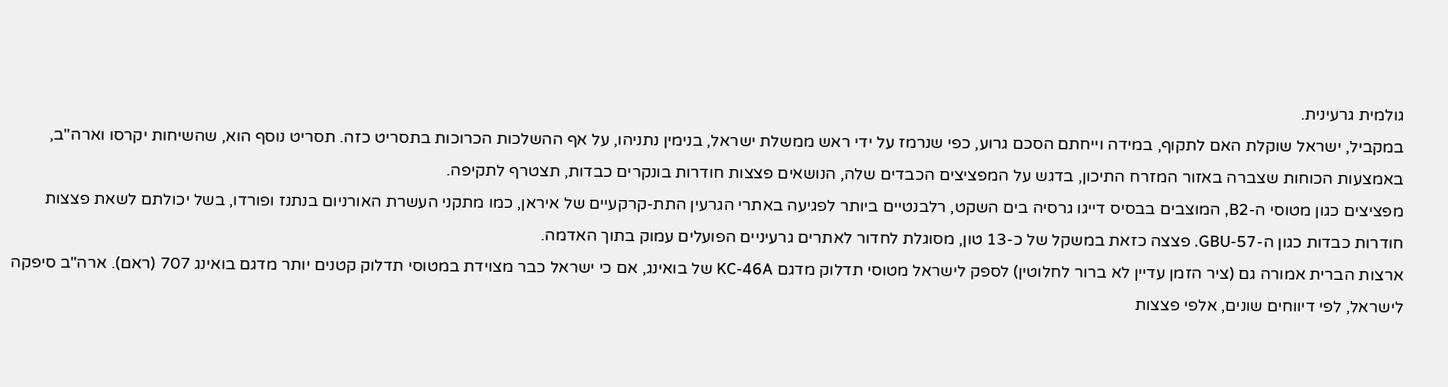גולמית גרעינית.
במקביל, ישראל שוקלת האם לתקוף, במידה וייחתם הסכם גרוע, כפי שנרמז על ידי ראש ממשלת ישראל, בנימין נתניהו, על אף ההשלכות הכרוכות בתסריט כזה. תסריט נוסף הוא, שהשיחות יקרסו וארה"ב, באמצעות הכוחות שצברה באזור המזרח התיכון, בדגש על המפציצים הכבדים שלה, הנושאים פצצות חודרות בונקרים כבדות, תצטרף לתקיפה.
מפציצים כגון מטוסי ה-B2, המוצבים בבסיס דייגו גרסיה בים השקט, רלבנטיים ביותר לפגיעה באתרי הגרעין התת-קרקעיים של איראן, כמו מתקני העשרת האורניום בנתנז ופורדו, בשל יכולתם לשאת פצצות חודרות כבדות כגון ה-GBU-57. פצצה כזאת במשקל של כ-13 טון, מסוגלת לחדור לאתרים גרעיניים הפועלים עמוק בתוך האדמה.
ארצות הברית אמורה גם (ציר הזמן עדיין לא ברור לחלוטין) לספק לישראל מטוסי תדלוק מדגם KC-46A של בואינג, אם כי ישראל כבר מצוידת במטוסי תדלוק קטנים יותר מדגם בואינג 707 (ראם). ארה"ב סיפקה לישראל, לפי דיווחים שונים, אלפי פצצות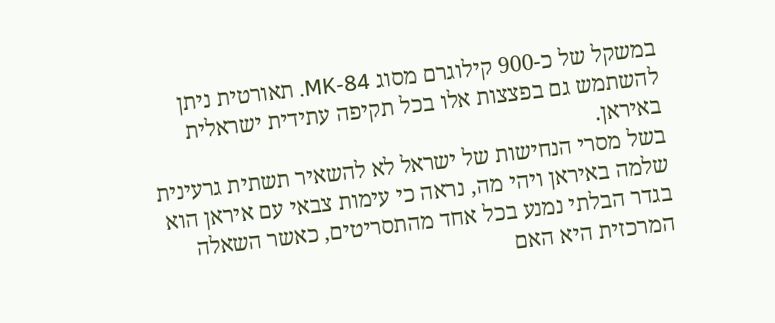במשקל של כ-900 קילוגרם מסוג MK-84. תאורטית ניתן להשתמש גם בפצצות אלו בכל תקיפה עתידית ישראלית באיראן.
בשל מסרי הנחישות של ישראל לא להשאיר תשתית גרעינית שלמה באיראן ויהי מה, נראה כי עימות צבאי עם איראן הוא בגדר הבלתי נמנע בכל אחד מהתסריטים, כאשר השאלה המרכזית היא האם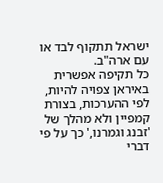ישראל תתקוף לבד או עם ארה"ב.
כל תקיפה אפשרית באיראן צפויה להיות, לפי ההערכות, בצורת קמפיין ולא מהלך של 'זבנג וגמרנו,' כך על פי דברי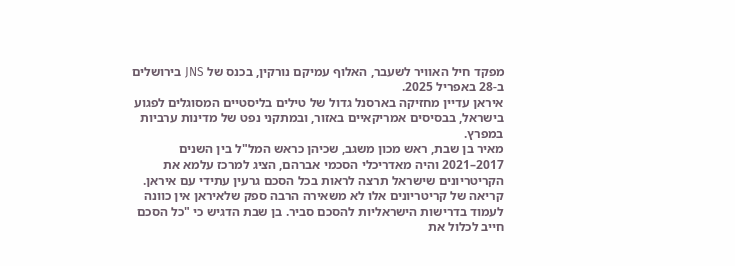מפקד חיל האוויר לשעבר, האלוף עמיקם נורקין, בכנס של JNS בירושלים ב-28 באפריל 2025.
איראן עדיין מחזיקה בארסנל גדול של טילים בליסטיים המסוגלים לפגוע בישראל, בבסיסים אמריקאיים באזור, ובמתקני נפט של מדינות ערביות במפרץ.
מאיר בן שבת, ראש מכון משגב, שכיהן כראש המל"ל בין השנים 2017–2021 והיה מאדריכלי הסכמי אברהם, הציג למרכז עלמא את הקריטריונים שישראל תרצה לראות בכל הסכם גרעין עתידי עם איראן.
קריאה של קריטריונים אלו לא משאירה הרבה ספק שלאיראן אין כוונה לעמוד בדרישות הישראליות להסכם סביר. בן שבת הדגיש כי "כל הסכם חייב לכלול את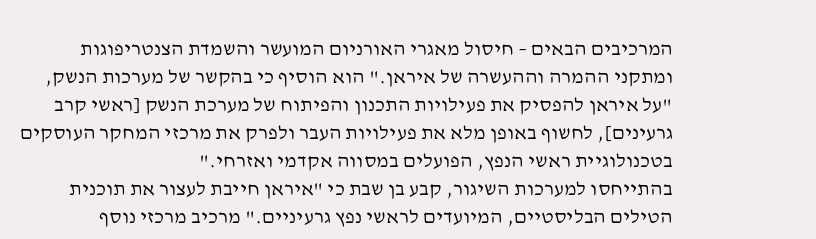המרכיבים הבאים – חיסול מאגרי האורניום המועשר והשמדת הצנטריפוגות ומתקני ההמרה וההעשרה של איראן." הוא הוסיף כי בהקשר של מערכות הנשק, "על איראן להפסיק את פעילויות התכנון והפיתוח של מערכת הנשק [ראשי קרב גרעינים], לחשוף באופן מלא את פעילויות העבר ולפרק את מרכזי המחקר העוסקים בטכנולוגיית ראשי הנפץ, הפועלים במסווה אקדמי ואזרחי."
בהתייחסו למערכות השיגור, קבע בן שבת כי "איראן חייבת לעצור את תוכנית הטילים הבליסטיים, המיועדים לראשי נפץ גרעיניים." מרכיב מרכזי נוסף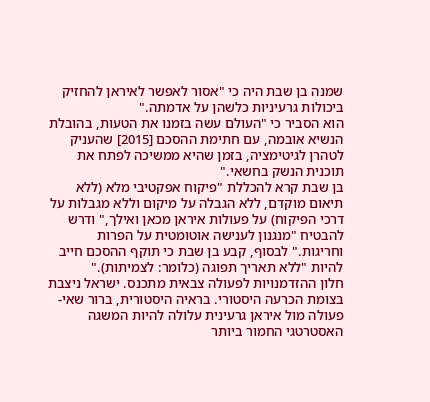שמנה בן שבת היה כי "אסור לאפשר לאיראן להחזיק ביכולות גרעיניות כלשהן על אדמתה."
הוא הסביר כי "העולם עשה בזמנו את הטעות, בהובלת הנשיא אובמה, עם חתימת ההסכם [2015] שהעניק לטהרן לגיטימציה, בזמן שהיא ממשיכה לפתח את תוכנית הנשק בחשאי."
בן שבת קרא להכללת "פיקוח אפקטיבי מלא (ללא תיאום מוקדם, ללא הגבלה על מיקום וללא מגבלות על דרכי הפיקוח) על פעולות איראן מכאן ואילך," ודרש להבטיח "מנגנון לענישה אוטומטית על הפרות וחריגות." לבסוף, קבע בן שבת כי תוקף ההסכם חייב להיות "ללא תאריך תפוגה (כלומר: לצמיתות)."
חלון ההזדמנויות לפעולה צבאית מתכנס. ישראל ניצבת בצומת הכרעה היסטורי. בראיה היסטורית, ברור שאי-פעולה מול איראן גרעינית עלולה להיות המשגה האסטרטגי החמור ביותר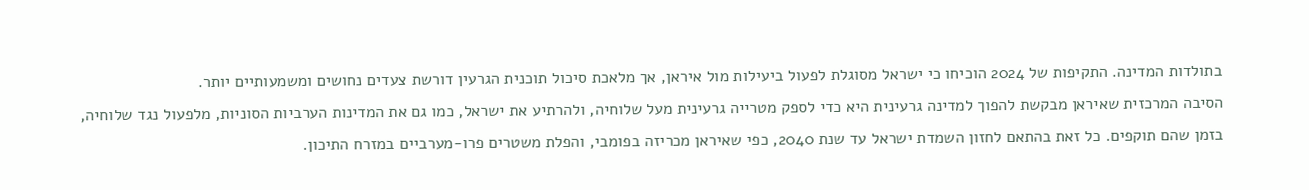בתולדות המדינה. התקיפות של 2024 הוכיחו כי ישראל מסוגלת לפעול ביעילות מול איראן, אך מלאכת סיכול תוכנית הגרעין דורשת צעדים נחושים ומשמעותיים יותר.
הסיבה המרכזית שאיראן מבקשת להפוך למדינה גרעינית היא כדי לספק מטרייה גרעינית מעל שלוחיה, ולהרתיע את ישראל, כמו גם את המדינות הערביות הסוניות, מלפעול נגד שלוחיה, בזמן שהם תוקפים. כל זאת בהתאם לחזון השמדת ישראל עד שנת 2040, כפי שאיראן מכריזה בפומבי, והפלת משטרים פרו-מערביים במזרח התיכון.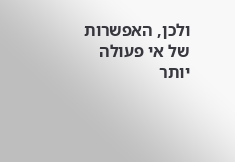ולכן, האפשרות של אי פעולה יותר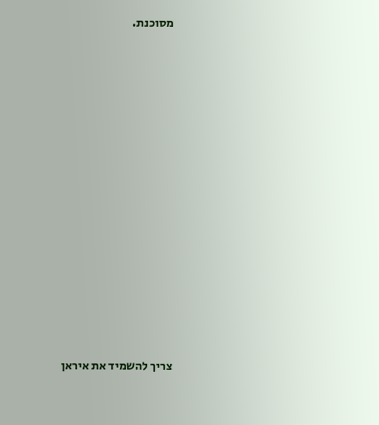מסוכנת.





















צריך להשמיד את איראן